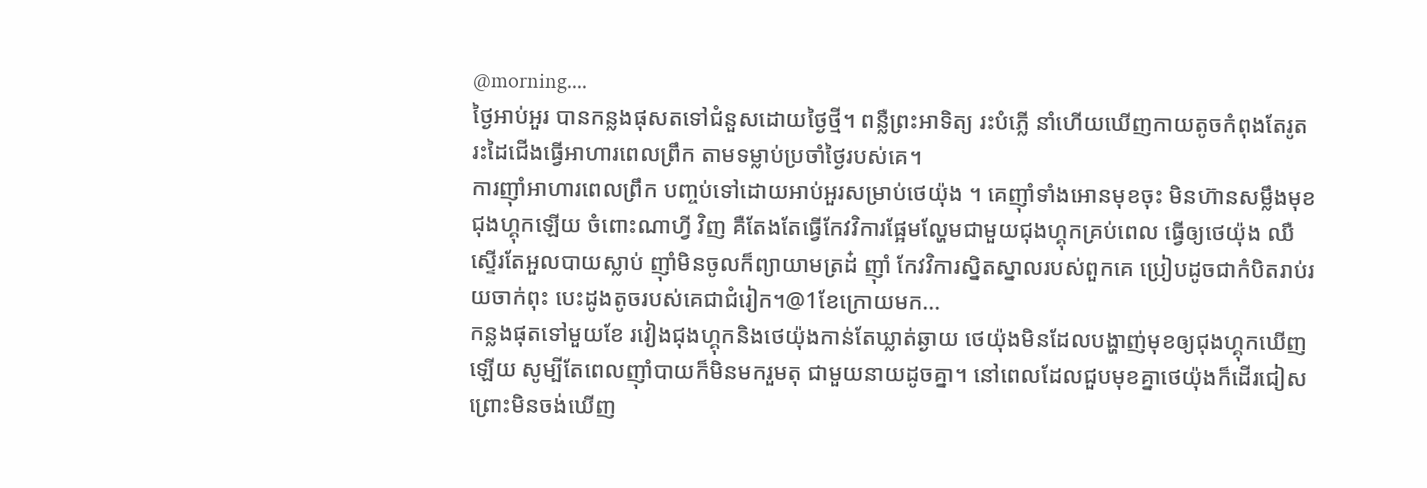@morning....
ថ្ងៃអាប់អួរ បានកន្លងផុសតទៅជំនួសដោយថ្ងៃថ្មី។ ពន្លឺព្រះអាទិត្យ រះបំភ្លើ នាំហើយឃើញកាយតូចកំពុងតែរូតរះដៃជើងធ្វើអាហារពេលព្រឹក តាមទម្លាប់ប្រចាំថ្ងៃរបស់គេ។
ការញ៉ាំអាហារពេលព្រឹក បញ្ចប់ទៅដោយអាប់អួរសម្រាប់ថេយ៉ុង ។ គេញ៉ាំទាំងអោនមុខចុះ មិនហ៊ានសម្លឹងមុខជុងហ្គុកឡើយ ចំពោះណាហ្វី វិញ គឺតែងតែធ្វើកែវវិការផ្អែមល្ហែមជាមួយជុងហ្គុកគ្រប់ពេល ធ្វើឲ្យថេយ៉ុង ឈឺស្ទើរតែអួលបាយស្លាប់ ញ៉ាំមិនចូលក៏ព្យាយាមត្រដ៎ ញ៉ាំ កែវវិការស្និតស្នាលរបស់ពួកគេ ប្រៀបដូចជាកំបិតរាប់រយចាក់ពុះ បេះដូងតូចរបស់គេជាជំរៀក។@1ខែក្រោយមក...
កន្លងផុតទៅមួយខែ រវៀងជុងហ្គុកនិងថេយ៉ុងកាន់តែឃ្លាត់ឆ្ងាយ ថេយ៉ុងមិនដែលបង្ហាញ់មុខឲ្យជុងហ្គុកឃើញឡើយ សូម្បីតែពេលញ៉ាំបាយក៏មិនមករួមតុ ជាមួយនាយដូចគ្នា។ នៅពេលដែលជួបមុខគ្នាថេយ៉ុងក៏ដើរជៀស ព្រោះមិនចង់ឃើញ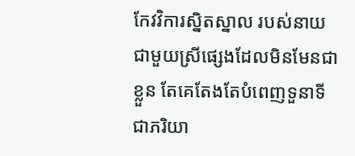កែវវិការស្និតស្នាល របស់នាយជាមួយស្រីផ្សេងដែលមិនមែនជាខ្លួន តែគេតែងតែបំពេញទួនាទីជាភរិយា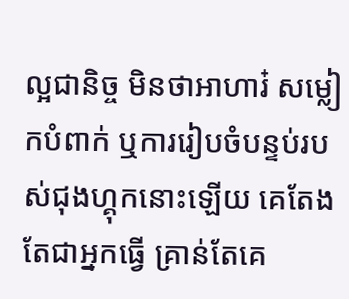ល្អជានិច្ច មិនថាអាហារ៎ សម្លៀកបំពាក់ ឬការរៀបចំបន្ទប់របស់ជុងហ្គុកនោះឡើយ គេតែងតែជាអ្នកធ្វើ គ្រាន់តែគេ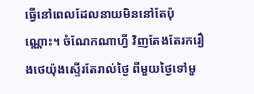ធ្វើនៅពេលដែលនាយមិននៅតែប៉ុណ្ណោះ។ ចំណែកណាហ្វី វិញតែងតែរករឿងថេយ៉ុងស្ទើរតែរាល់ថ្ងៃ ពីមួយថ្ងៃទៅមួ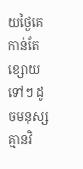យថ្ងៃគេកាន់តែខ្សោយទៅៗ ដូចមនុស្សគ្មានវិ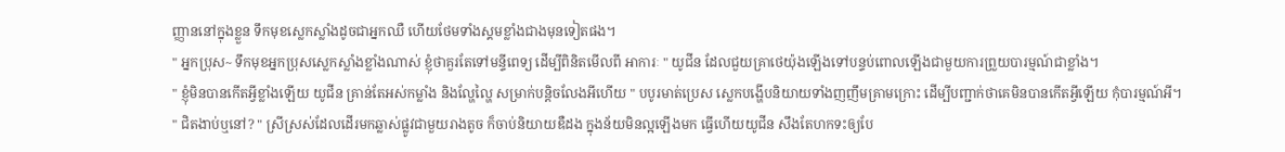ញ្ញាននៅក្នុងខ្លួន ទឹកមុខស្លេកស្លាំងដូចជាអ្នកឈឺ ហើយថែមទាំងស្គមខ្លាំងជាងមុនទៀតផង។
" អ្នកប្រុស~ ទឹកមុខអ្នកប្រុសស្លេកស្លាំងខ្លាំងណាស់ ខ្ញុំថាគួរតែទៅមន្ទីពេទ្យ ដើម្បីពិនិតមើលពី អាការៈ " យូជីន ដែលជួយគ្រាថេយ៉ុងឡើងទៅបន្ទប់ពោលឡើងជាមួយការព្រួយបារម្មណ៍ជាខ្លាំង។
" ខ្ញុំមិនបានកើតអ្វីខ្លាំងឡើយ យូជីន គ្រាន់តែអស់កម្លាំង និងល្ហែល្ហៃ សម្រាក់បន្តិចលែងអីហើយ " បបូរមាត់ប្រេស ស្លេកបង្ហើបនិយាយទាំងញញឹមគ្រាមក្រោះ ដើម្បីបញ្ជាក់ថាគេមិនបានកើតអ្វីឡើយ កុំបារម្មណ៍អី។
" ជិតងាប់ឬនៅ? " ស្រីស្រស់ដែលដើរមកឆ្លាស់ផ្លូវជាមួយរាងតូច ក៏ចាប់និយាយឌឺដង ក្នុងន័យមិនល្អឡើងមក ធ្វើហើយយូជីន សឹងតែហកទះឲ្យបែ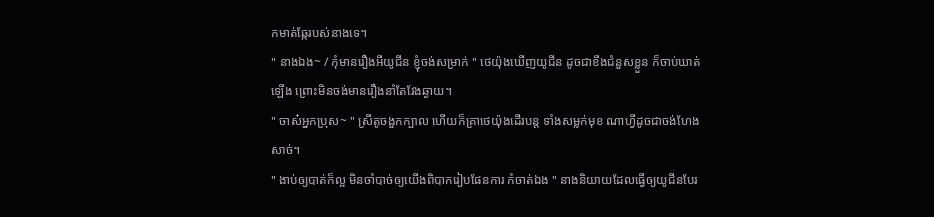កមាត់ឆ្កែរបស់នាងទេ។
" នាងឯង~ / កុំមានរឿងអីយូជីន ខ្ញុំចង់សម្រាក់ " ថេយ៉ុងឃើញយូជីន ដូចជាខឹងជំនួសខ្លួន ក៏ចាប់ឃាត់ឡើង ព្រោះមិនចង់មានរឿងនាំតែវែងឆ្ងាយ។
" ចាស៎អ្នកប្រុស~ " ស្រីតូចងួកក្បាល ហើយក៏គ្រាថេយ៉ុងដើរបន្ត ទាំងសម្លក់មុខ ណាហ្វីដូចជាចង់ហែងសាច់។
" ងាប់ឲ្យបាត់ក៏ល្អ មិនចាំបាច់ឲ្យយើងពិបាករៀបផែនការ កំចាត់ឯង " នាងនិយាយដែលធ្វើឲ្យយូជីនបែរ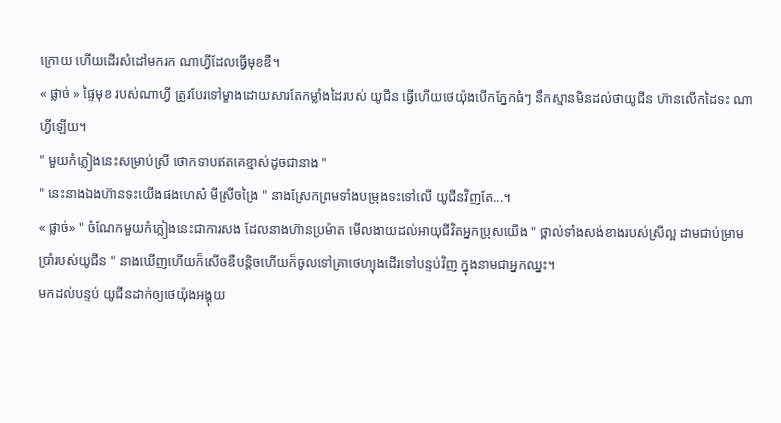ក្រោយ ហើយដើរសំដៅមករក ណាហ្វីដែលធ្វើមុខឌឺ។
« ផ្លាច់ » ផ្ទៃមុខ របស់ណាហ្វី ត្រូវបែរទៅម្ខាងដោយសារតែកម្លាំងដៃរបស់ យូជីន ធ្វើហើយថេយ៉ុងបើកភ្នែកធំៗ នឹកស្មានមិនដល់ថាយូជីន ហ៊ានលើកដៃទះ ណាហ្វីឡើយ។
" មួយកំភ្លៀងនេះសម្រាប់ស្រី ថោកទាបឥតគេខ្មាស់ដូចជានាង "
" នេះនាងឯងហ៊ានទះយើងផងហេស៎ មីស្រីចង្រៃ " នាងស្រែកព្រមទាំងបម្រុងទះទៅលើ យូជីនវិញតែ...។
« ផ្លាច់» " ចំណែកមួយកំភ្លៀងនេះជាការសង ដែលនាងហ៊ានប្រម៉ាត មើលងាយដល់អាយុជីវិតអ្នកប្រុសយើង " ថ្ពាល់ទាំងសង់ខាងរបស់ស្រីល្អ ដាមជាប់ម្រាមប្រាំរបស់យូជីន " នាងឃើញហើយក៏សើចឌឺបន្តិចហើយក៏ចូលទៅគ្រាថេហ្យុងដើរទៅបន្ទប់វិញ ក្នុងនាមជាអ្នកឈ្នះ។
មកដល់បន្ទប់ យូជីនដាក់ឲ្យថេយ៉ុងអង្គុយ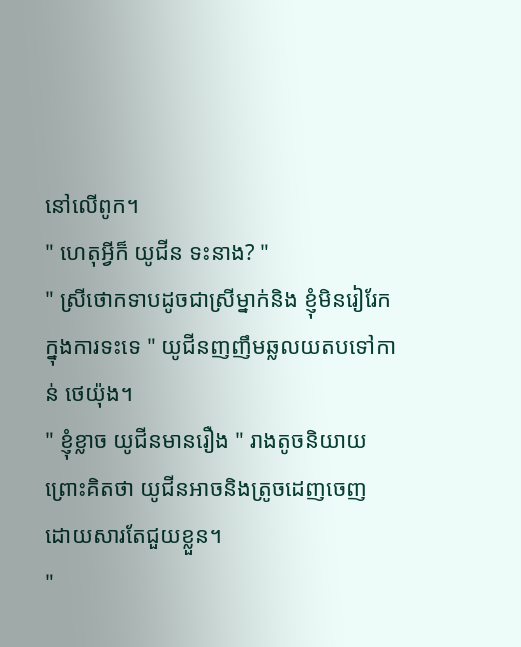នៅលើពូក។
" ហេតុអ្វីក៏ យូជីន ទះនាង? "
" ស្រីថោកទាបដូចជាស្រីម្នាក់និង ខ្ញុំមិនរៀរែក ក្នុងការទះទេ " យូជីនញញឹមឆ្លលយតបទៅកាន់ ថេយ៉ុង។
" ខ្ញុំខ្លាច យូជីនមានរឿង " រាងតូចនិយាយព្រោះគិតថា យូជីនអាចនិងត្រូចដេញចេញ ដោយសារតែជួយខ្លួន។
"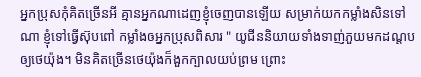អ្នកប្រុសកុំគិតច្រើនអី គ្មានអ្នកណាដេញខ្ញុំចេញបានឡើយ សម្រាក់យកកម្លាំងសិនទៅណា ខ្ញុំទៅធ្វើស៊ុបពៅ កម្លាំងឲអ្នកប្រុសពិសារ " យូជីននិយាយទាំងទាញ់ភួយមកដណ្តប ឲ្យថេយ៉ុង។ មិនគិតច្រើនថេយ៉ុងក៏ងួកក្បាលយប់ព្រម ព្រោះ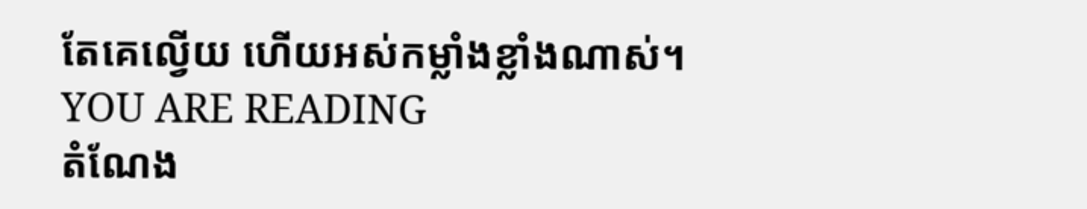តែគេល្វើយ ហើយអស់កម្លាំងខ្លាំងណាស់។
YOU ARE READING
តំណែង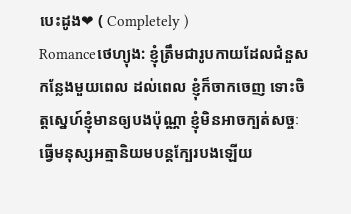បេះដូង❤ ( Completely )
Romanceថេហ្យុង: ខ្ញុំត្រឹមជារូបកាយដែលជំនួសកន្លែងមួយពេល ដល់ពេល ខ្ញុំក៏ចាកចេញ ទោះចិត្តស្នេហ៍ខ្ញុំមានឲ្យបងប៉ុណ្ណា ខ្ញុំមិនអាចក្បត់សច្ចៈ ធ្វើមនុស្សអត្មានិយមបន្តក្បែរបងឡើយ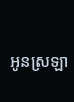អូនស្រឡា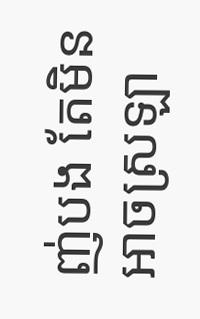ញ់បង តែមិនអាចស្រឡា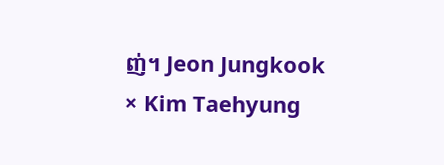ញ់។ Jeon Jungkook × Kim Taehyung